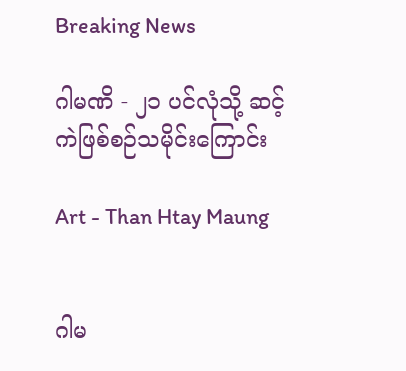Breaking News

ဂါမဏိ - ၂၁ ပင်လုံသို့ ဆင့်ကဲဖြစ်စဉ်သမိုင်းကြောင်း

Art - Than Htay Maung


ဂါမ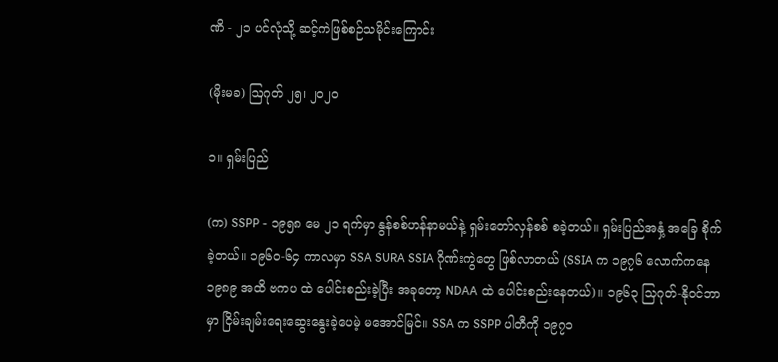ဏိ - ၂၁ ပင်လုံသို့ ဆင့်ကဲဖြစ်စဉ်သမိုင်းကြောင်း

(မိုးမခ) ဩဂုတ် ၂၅၊ ၂၀၂၀

၁။ ရှမ်းပြည်

(က) SSPP - ၁၉၅၈ မေ ၂၁ ရက်မှာ နွန်စစ်ဟန်နာမယ်နဲ့ ရှမ်းတော်လှန်စစ် စခဲ့တယ်။ ရှမ်းပြည်အနှံ့ အခြေ စိုက်ခဲ့တယ်။ ၁၉၆၀-၆၄ ကာလမှာ SSA SURA SSIA ဂိုဏ်းကွဲတွေ ဖြစ်လာတယ် (SSIA က ၁၉၇၆ လောက်ကနေ ၁၉၈၉ အထိ ဗကပ ထဲ ပေါင်းစည်းခဲ့ပြီး အခုတော့ NDAA ထဲ ပေါင်းစည်းနေတယ်)။ ၁၉၆၃ သြဂုတ်-နိုဝင်ဘာမှာ ငြိမ်းချမ်းရေးဆွေးနွေးခဲ့ပေမဲ့ မအောင်မြင်။ SSA က SSPP ပါတီကို ၁၉၇၁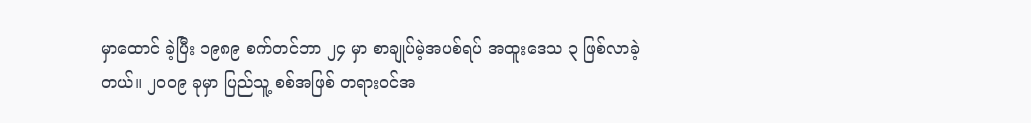မှာထောင် ခဲ့ပြီး ၁၉၈၉ စက်တင်ဘာ ၂၄ မှာ စာချုပ်မဲ့အပစ်ရပ် အထူးဒေသ ၃ ဖြစ်လာခဲ့တယ်။ ၂၀ဝ၉ ခုမှာ ပြည်သူ့ စစ်အဖြစ် တရားဝင်အ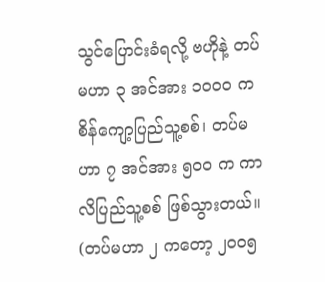သွင်ပြောင်းခံရလို့ ဗဟိုနဲ့ တပ်မဟာ ၃ အင်အား ၁၀ဝ၀ က စိန်ကျော့ပြည်သူ့စစ်၊ တပ်မဟာ ၇ အင်အား ၅၀ဝ က ကာလိပြည်သူ့စစ် ဖြစ်သွားတယ်။ (တပ်မဟာ ၂ ကတော့ ၂၀ဝ၅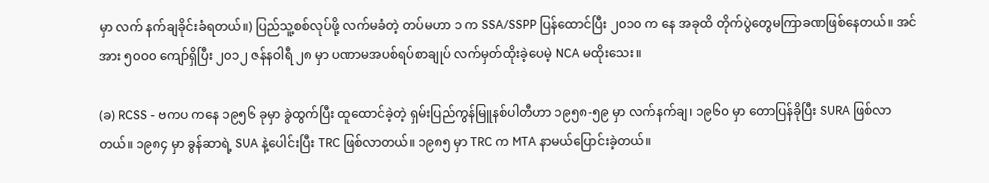မှာ လက် နက်ချခိုင်းခံရတယ်။) ပြည်သူ့စစ်လုပ်ဖို့ လက်မခံတဲ့ တပ်မဟာ ၁ က SSA/SSPP ပြန်ထောင်ပြီး ၂၀၁၀ က နေ အခုထိ တိုက်ပွဲတွေမကြာခဏဖြစ်နေတယ်။ အင်အား ၅၀ဝ၀ ကျော်ရှိပြီး ၂၀၁၂ ဇန်နဝါရီ ၂၈ မှာ ပဏာမအပစ်ရပ်စာချုပ် လက်မှတ်ထိုးခဲ့ပေမဲ့ NCA မထိုးသေး။

(ခ) RCSS - ဗကပ ကနေ ၁၉၅၆ ခုမှာ ခွဲထွက်ပြီး ထူထောင်ခဲ့တဲ့ ရှမ်းပြည်ကွန်မြူနစ်ပါတီဟာ ၁၉၅၈-၅၉ မှာ လက်နက်ချ၊ ၁၉၆၀ မှာ တောပြန်ခိုပြီး SURA ဖြစ်လာတယ်။ ၁၉၈၄ မှာ ခွန်ဆာရဲ့ SUA နဲ့ပေါင်းပြီး TRC ဖြစ်လာတယ်။ ၁၉၈၅ မှာ TRC က MTA နာမယ်ပြောင်းခဲ့တယ်။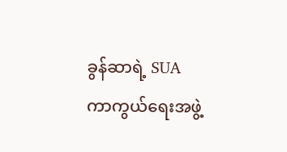ခွန်ဆာရဲ့ SUA ကာကွယ်ရေးအဖွဲ့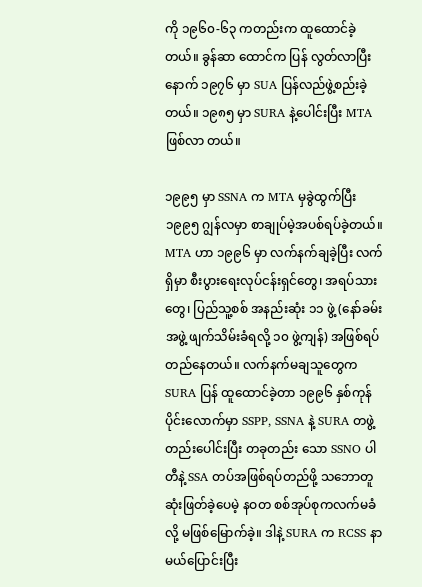ကို ၁၉၆၀-၆၃ ကတည်းက ထူထောင်ခဲ့တယ်။ ခွန်ဆာ ထောင်က ပြန် လွတ်လာပြီးနောက် ၁၉၇၆ မှာ SUA ပြန်လည်ဖွဲ့စည်းခဲ့တယ်။ ၁၉၈၅ မှာ SURA နဲ့ပေါင်းပြီး MTA ဖြစ်လာ တယ်။

၁၉၉၅ မှာ SSNA က MTA မှခွဲထွက်ပြီး ၁၉၉၅ ဂျွန်လမှာ စာချုပ်မဲ့အပစ်ရပ်ခဲ့တယ်။ MTA ဟာ ၁၉၉၆ မှာ လက်နက်ချခဲ့ပြီး လက်ရှိမှာ စီးပွားရေးလုပ်ငန်းရှင်တွေ၊ အရပ်သားတွေ၊ ပြည်သူ့စစ် အနည်းဆုံး ၁၁ ဖွဲ့ (နော်ခမ်းအဖွဲ့ ဖျက်သိမ်းခံရလို့ ၁၀ ဖွဲ့ကျန်) အဖြစ်ရပ်တည်နေတယ်။ လက်နက်မချသူတွေက SURA ပြန် ထူထောင်ခဲ့တာ ၁၉၉၆ နှစ်ကုန်ပိုင်းလောက်မှာ SSPP, SSNA နဲ့ SURA တဖွဲ့တည်းပေါင်းပြီး တခုတည်း သော SSNO ပါတီနဲ့ SSA တပ်အဖြစ်ရပ်တည်ဖို့ သဘောတူဆုံးဖြတ်ခဲ့ပေမဲ့ နဝတ စစ်အုပ်စုကလက်မခံလို့ မဖြစ်မြောက်ခဲ့။ ဒါနဲ့ SURA က RCSS နာမယ်ပြောင်းပြီး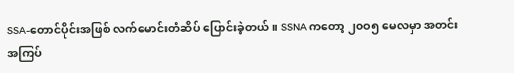SSA-တောင်ပိုင်းအဖြစ် လက်မောင်းတံဆိပ် ပြောင်းခဲ့တယ်။ SSNA ကတော့ ၂၀ဝ၅ မေလမှာ အတင်းအကြပ်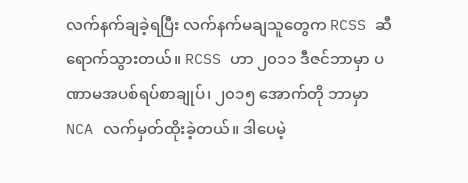လက်နက်ချခဲ့ရပြီး လက်နက်မချသူတွေက RCSS ဆီရောက်သွားတယ်။ RCSS ဟာ ၂၀၁၁ ဒီဇင်ဘာမှာ ပဏာမအပစ်ရပ်စာချုပ်၊ ၂၀၁၅ အောက်တို ဘာမှာ NCA လက်မှတ်ထိုးခဲ့တယ်။ ဒါပေမဲ့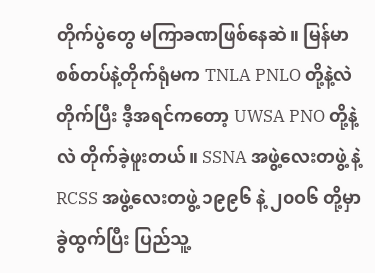တိုက်ပွဲတွေ မကြာခဏဖြစ်နေဆဲ။ မြန်မာစစ်တပ်နဲ့တိုက်ရုံမက TNLA PNLO တို့နဲ့လဲတိုက်ပြီး ဒီ့အရင်ကတော့ UWSA PNO တို့နဲ့လဲ တိုက်ခဲ့ဖူးတယ်။ SSNA အဖွဲ့လေးတဖွဲ့ နဲ့ RCSS အဖွဲ့လေးတဖွဲ့ ၁၉၉၆ နဲ့ ၂၀ဝ၆ တို့မှာ ခွဲထွက်ပြီး ပြည်သူ့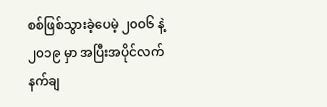စစ်ဖြစ်သွားခဲ့ပေမဲ့ ၂၀ဝ၆ နဲ့ ၂၀၁၉ မှာ အပြီးအပိုင်လက်နက်ချ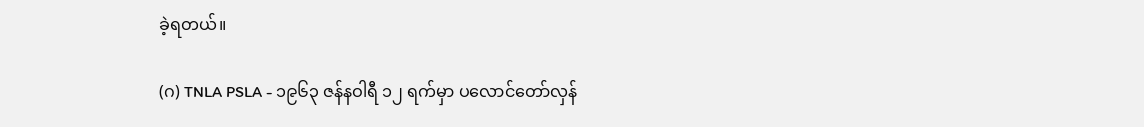ခဲ့ရတယ်။

(ဂ) TNLA PSLA - ၁၉၆၃ ဇန်နဝါရီ ၁၂ ရက်မှာ ပလောင်တော်လှန်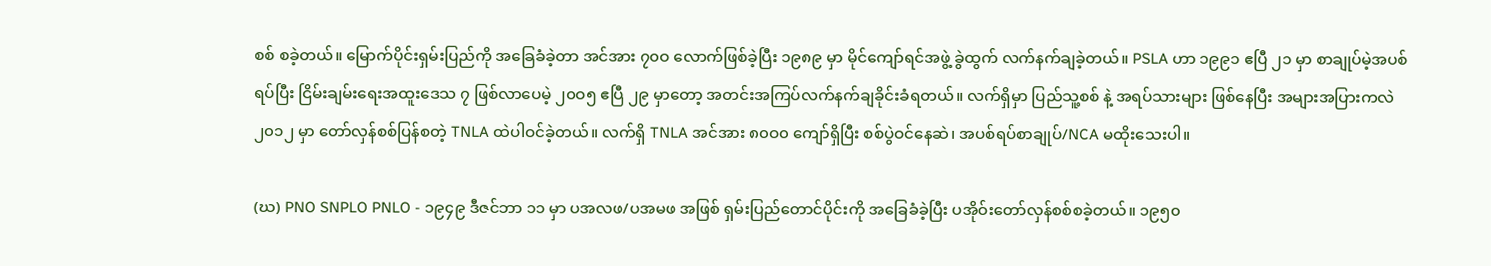စစ် စခဲ့တယ်။ မြောက်ပိုင်းရှမ်းပြည်ကို အခြေခံခဲ့တာ အင်အား ၇၀ဝ လောက်ဖြစ်ခဲ့ပြီး ၁၉၈၉ မှာ မိုင်ကျော်ရင်အဖွဲ့ ခွဲထွက် လက်နက်ချခဲ့တယ်။ PSLA ဟာ ၁၉၉၁ ဧပြီ ၂၁ မှာ စာချုပ်မဲ့အပစ်ရပ်ပြီး ငြိမ်းချမ်းရေးအထူးဒေသ ၇ ဖြစ်လာပေမဲ့ ၂၀ဝ၅ ဧပြီ ၂၉ မှာတော့ အတင်းအကြပ်လက်နက်ချခိုင်းခံရတယ်။ လက်ရှိမှာ ပြည်သူ့စစ် နဲ့ အရပ်သားများ ဖြစ်နေပြီး အများအပြားကလဲ ၂၀၁၂ မှာ တော်လှန်စစ်ပြန်စတဲ့ TNLA ထဲပါဝင်ခဲ့တယ်။ လက်ရှိ TNLA အင်အား ၈၀ဝ၀ ကျော်ရှိပြီး စစ်ပွဲဝင်နေဆဲ၊ အပစ်ရပ်စာချုပ်/NCA မထိုးသေးပါ။

(ဃ) PNO SNPLO PNLO - ၁၉၄၉ ဒီဇင်ဘာ ၁၁ မှာ ပအလဖ/ပအမဖ အဖြစ် ရှမ်းပြည်တောင်ပိုင်းကို အခြေခံခဲ့ပြီး ပအိုဝ်းတော်လှန်စစ်စခဲ့တယ်။ ၁၉၅၀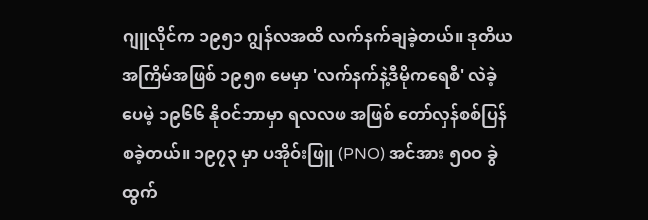ဂျူလိုင်က ၁၉၅၁ ဂျွန်လအထိ လက်နက်ချခဲ့တယ်။ ဒုတိယအကြိမ်အဖြစ် ၁၉၅၈ မေမှာ 'လက်နက်နဲ့ဒီမိုကရေစီ' လဲခဲ့ပေမဲ့ ၁၉၆၆ နိုဝင်ဘာမှာ ရလလဖ အဖြစ် တော်လှန်စစ်ပြန်စခဲ့တယ်။ ၁၉၇၃ မှာ ပအိုဝ်းဖြူ (PNO) အင်အား ၅၀ဝ ခွဲထွက်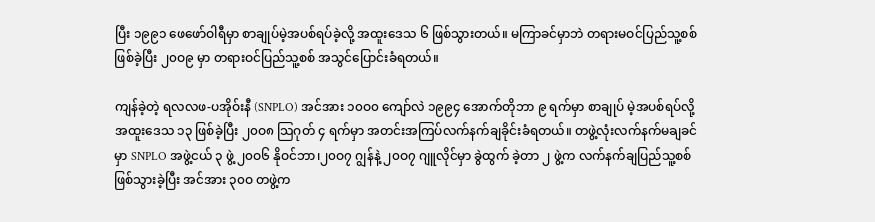ပြီး ၁၉၉၁ ဖေဖော်ဝါရီမှာ စာချုပ်မဲ့အပစ်ရပ်ခဲ့လို့ အထူးဒေသ ၆ ဖြစ်သွားတယ်။ မကြာခင်မှာဘဲ တရားမဝင်ပြည်သူ့စစ်ဖြစ်ခဲ့ပြီး ၂၀ဝ၉ မှာ တရားဝင်ပြည်သူ့စစ် အသွင်ပြောင်းခံရတယ်။

ကျန်ခဲ့တဲ့ ရလလဖ-ပအိုဝ်းနီ (SNPLO) အင်အား ၁၀ဝ၀ ကျော်လဲ ၁၉၉၄ အောက်တိုဘာ ၉ ရက်မှာ စာချုပ် မဲ့အပစ်ရပ်လို့ အထူးဒေသ ၁၃ ဖြစ်ခဲ့ပြီး ၂၀ဝ၈ သြဂုတ် ၄ ရက်မှာ အတင်းအကြပ်လက်နက်ချခိုင်းခံရတယ်။ တဖွဲ့လုံးလက်နက်မချခင်မှာ SNPLO အဖွဲ့ငယ် ၃ ဖွဲ့ ၂၀ဝ၆ နိုဝင်ဘာ၊၂၀ဝ၇ ဂျွန်နဲ့ ၂၀ဝ၇ ဂျူလိုင်မှာ ခွဲထွက် ခဲ့တာ ၂ ဖွဲ့က လက်နက်ချပြည်သူ့စစ်ဖြစ်သွားခဲ့ပြီး အင်အား ၃၀ဝ တဖွဲ့က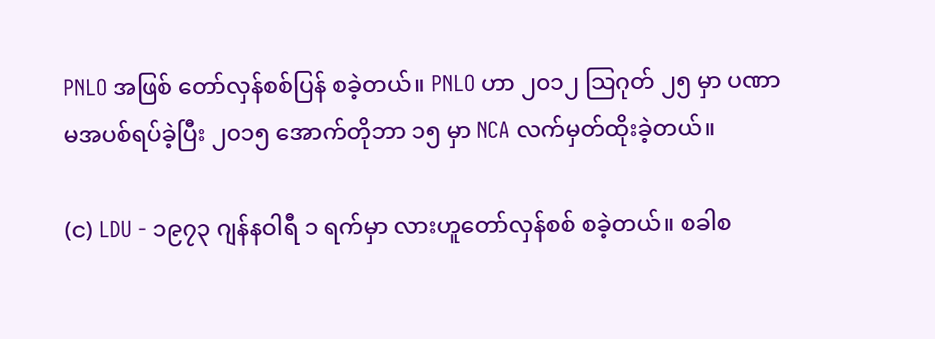PNLO အဖြစ် တော်လှန်စစ်ပြန် စခဲ့တယ်။ PNLO ဟာ ၂၀၁၂ သြဂုတ် ၂၅ မှာ ပဏာမအပစ်ရပ်ခဲ့ပြီး ၂၀၁၅ အောက်တိုဘာ ၁၅ မှာ NCA လက်မှတ်ထိုးခဲ့တယ်။

(င) LDU - ၁၉၇၃ ဂျန်နဝါရီ ၁ ရက်မှာ လားဟူတော်လှန်စစ် စခဲ့တယ်။ စခါစ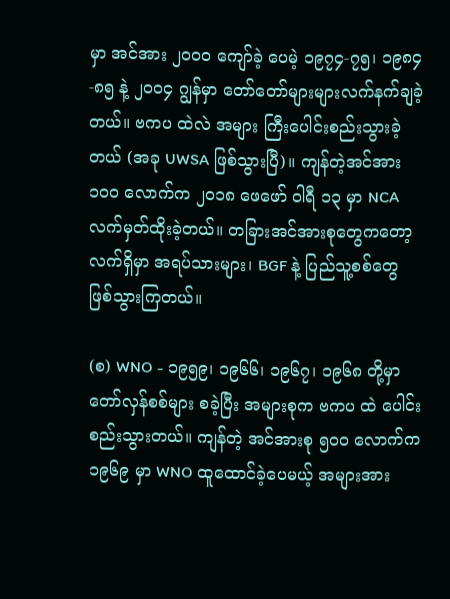မှာ အင်အား ၂၀ဝ၀ ကျော်ခဲ့ ပေမဲ့ ၁၉၇၄-၇၅၊ ၁၉၈၄-၈၅ နဲ့ ၂၀ဝ၄ ဂျွန်မှာ တော်တော်များများလက်နက်ချခဲ့တယ်။ ဗကပ ထဲလဲ အများ ကြီးပေါင်းစည်းသွားခဲ့တယ် (အခု UWSA ဖြစ်သွားပြီ)။ ကျန်တဲ့အင်အား ၁၀ဝ လောက်က ၂၀၁၈ ဖေဖော် ဝါရီ ၁၃ မှာ NCA လက်မှတ်ထိုးခဲ့တယ်။ တခြားအင်အားစုတွေကတော့ လက်ရှိမှာ အရပ်သားများ၊ BGF နဲ့ ပြည်သူ့စစ်တွေ ဖြစ်သွားကြတယ်။

(စ) WNO - ၁၉၅၉၊ ၁၉၆၆၊ ၁၉၆၇၊ ၁၉၆၈ တို့မှာ တော်လှန်စစ်များ စခဲ့ပြီး အများစုက ဗကပ ထဲ ပေါင်း စည်းသွားတယ်။ ကျန်တဲ့ အင်အားစု ၅၀ဝ လောက်က ၁၉၆၉ မှာ WNO ထူထောင်ခဲ့ပေမယ့် အများအား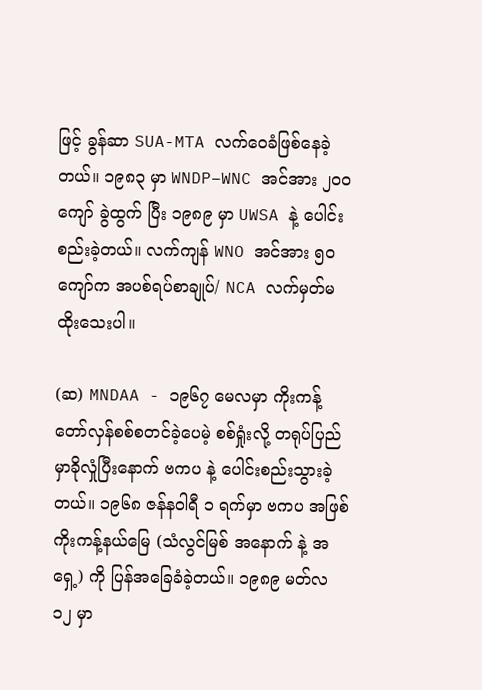ဖြင့် ခွန်ဆာ SUA-MTA လက်ဝေခံဖြစ်နေခဲ့တယ်။ ၁၉၈၃ မှာ WNDP–WNC အင်အား ၂၀ဝ ကျော် ခွဲထွက် ပြီး ၁၉၈၉ မှာ UWSA နဲ့ ပေါင်းစည်းခဲ့တယ်။ လက်ကျန် WNO အင်အား ၅၀ ကျော်က အပစ်ရပ်စာချုပ်/ NCA လက်မှတ်မထိုးသေးပါ။

(ဆ) MNDAA - ၁၉၆၇ မေလမှာ ကိုးကန့်တော်လှန်စစ်စတင်ခဲ့ပေမဲ့ စစ်ရှုံးလို့ တရုပ်ပြည်မှာခိုလှုံပြီးနောက် ဗကပ နဲ့ ပေါင်းစည်းသွားခဲ့တယ်။ ၁၉၆၈ ဇန်နဝါရီ ၁ ရက်မှာ ဗကပ အဖြစ် ကိုးကန့်နယ်မြေ (သံလွင်မြစ် အနောက် နဲ့ အရှေ့) ကို ပြန်အခြေခံခဲ့တယ်။ ၁၉၈၉ မတ်လ ၁၂ မှာ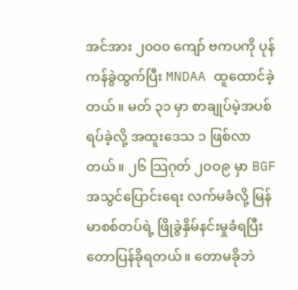အင်အား ၂၀ဝ၀ ကျော် ဗကပကို ပုန်ကန်ခွဲထွက်ပြီး MNDAA ထူထောင်ခဲ့တယ်။ မတ် ၃၁ မှာ စာချုပ်မဲ့အပစ်ရပ်ခဲ့လို့ အထူးဒေသ ၁ ဖြစ်လာ တယ်။ ၂၆ သြဂုတ် ၂၀ဝ၉ မှာ BGF အသွင်ပြောင်းရေး လက်မခံလို့ မြန်မာစစ်တပ်ရဲ့ ဖြိုခွဲနှိမ်နင်းမှုခံရပြီး တောပြန်ခိုရတယ်။ တောမခိုဘဲ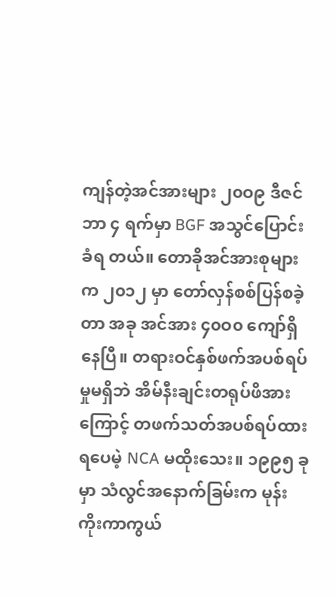ကျန်တဲ့အင်အားများ ၂၀ဝ၉ ဒီဇင်ဘာ ၄ ရက်မှာ BGF အသွင်ပြောင်းခံရ တယ်။ တောခိုအင်အားစုများက ၂၀၁၂ မှာ တော်လှန်စစ်ပြန်စခဲ့တာ အခု အင်အား ၄၀ဝ၀ ကျော်ရှိနေပြီ။ တရားဝင်နှစ်ဖက်အပစ်ရပ်မှုမရှိဘဲ အိမ်နီးချင်းတရုပ်ဖိအားကြောင့် တဖက်သတ်အပစ်ရပ်ထားရပေမဲ့ NCA မထိုးသေး။ ၁၉၉၅ ခုမှာ သံလွင်အနောက်ခြမ်းက မုန်းကိုးကာကွယ်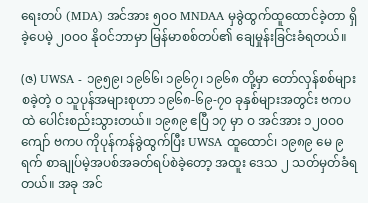ရေးတပ် (MDA) အင်အား ၅၀ဝ MNDAA မှခွဲထွက်ထူထောင်ခဲ့တာ ရှိခဲ့ပေမဲ့ ၂၀ဝ၀ နိုဝင်ဘာမှာ မြန်မာစစ်တပ်၏ ချေမှုန်းခြင်းခံရတယ်။

(ဇ) UWSA - ၁၉၅၉၊ ၁၉၆၆၊ ၁၉၆၇၊ ၁၉၆၈ တို့မှာ တော်လှန်စစ်များ စခဲ့တဲ့ ဝ သူပုန်အများစုဟာ ၁၉၆၈-၆၉-၇၀ ခုနှစ်များအတွင်း ဗကပ ထဲ ပေါင်းစည်းသွားတယ်။ ၁၉၈၉ ဧပြီ ၁၇ မှာ ဝ အင်အား ၁၂၀ဝ၀ ကျော် ဗကပ ကိုပုန်ကန်ခွဲထွက်ပြီး UWSA ထူထောင်၊ ၁၉၈၉ မေ ၉ ရက် စာချုပ်မဲ့အပစ်အခတ်ရပ်စဲခဲ့တော့ အထူး ဒေသ ၂ သတ်မှတ်ခံရတယ်။ အခု အင်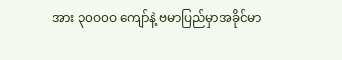အား ၃၀ဝ၀ဝ ကျော်နဲ့ ဗမာပြည်မှာအခိုင်မာ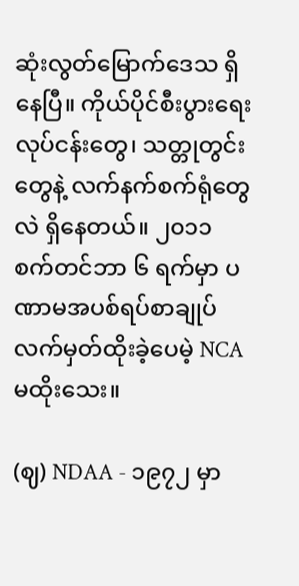ဆုံးလွတ်မြောက်ဒေသ ရှိနေပြီ။ ကိုယ်ပိုင်စီးပွားရေးလုပ်ငန်းတွေ၊ သတ္တုတွင်းတွေနဲ့ လက်နက်စက်ရုံတွေလဲ ရှိနေတယ်။ ၂၀၁၁ စက်တင်ဘာ ၆ ရက်မှာ ပဏာမအပစ်ရပ်စာချုပ် လက်မှတ်ထိုးခဲ့ပေမဲ့ NCA မထိုးသေး။

(ဈ) NDAA - ၁၉၇၂ မှာ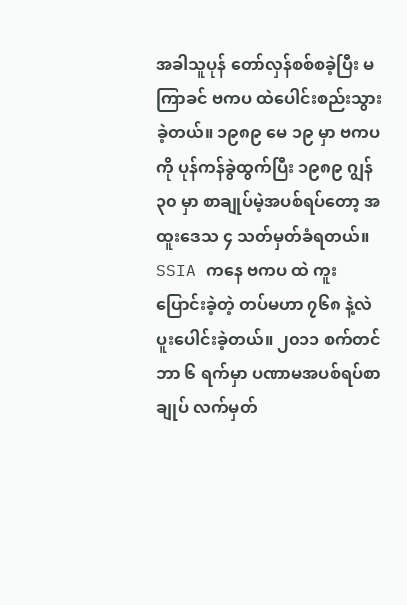အခါသူပုန် တော်လှန်စစ်စခဲ့ပြီး မကြာခင် ဗကပ ထဲပေါင်းစည်းသွားခဲ့တယ်။ ၁၉၈၉ မေ ၁၉ မှာ ဗကပ ကို ပုန်ကန်ခွဲထွက်ပြီး ၁၉၈၉ ဂျွန် ၃၀ မှာ စာချုပ်မဲ့အပစ်ရပ်တော့ အထူးဒေသ ၄ သတ်မှတ်ခံရတယ်။ SSIA ကနေ ဗကပ ထဲ ကူးပြောင်းခဲ့တဲ့ တပ်မဟာ ၇၆၈ နဲ့လဲ ပူးပေါင်းခဲ့တယ်။ ၂၀၁၁ စက်တင်ဘာ ၆ ရက်မှာ ပဏာမအပစ်ရပ်စာချုပ် လက်မှတ်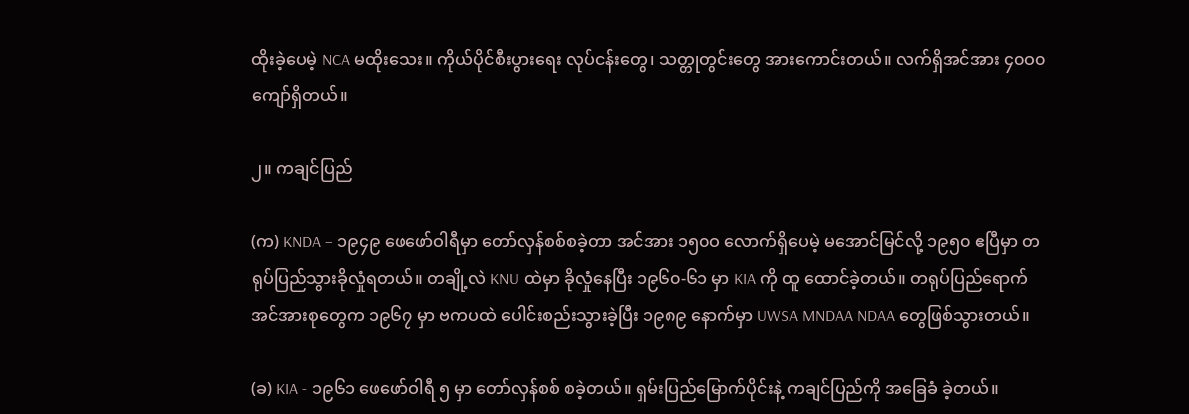ထိုးခဲ့ပေမဲ့ NCA မထိုးသေး။ ကိုယ်ပိုင်စီးပွားရေး လုပ်ငန်းတွေ၊ သတ္တုတွင်းတွေ အားကောင်းတယ်။ လက်ရှိအင်အား ၄၀ဝ၀ ကျော်ရှိတယ်။

၂။ ကချင်ပြည်

(က) KNDA – ၁၉၄၉ ဖေဖော်ဝါရီမှာ တော်လှန်စစ်စခဲ့တာ အင်အား ၁၅၀ဝ လောက်ရှိပေမဲ့ မအောင်မြင်လို့ ၁၉၅၀ ဧပြီမှာ တရုပ်ပြည်သွားခိုလှုံရတယ်။ တချို့လဲ KNU ထဲမှာ ခိုလှုံနေပြီး ၁၉၆၀-၆၁ မှာ KIA ကို ထူ ထောင်ခဲ့တယ်။ တရုပ်ပြည်ရောက်အင်အားစုတွေက ၁၉၆၇ မှာ ဗကပထဲ ပေါင်းစည်းသွားခဲ့ပြီး ၁၉၈၉ နောက်မှာ UWSA MNDAA NDAA တွေဖြစ်သွားတယ်။

(ခ) KIA - ၁၉၆၁ ဖေဖော်ဝါရီ ၅ မှာ တော်လှန်စစ် စခဲ့တယ်။ ရှမ်းပြည်မြောက်ပိုင်းနဲ့ ကချင်ပြည်ကို အခြေခံ ခဲ့တယ်။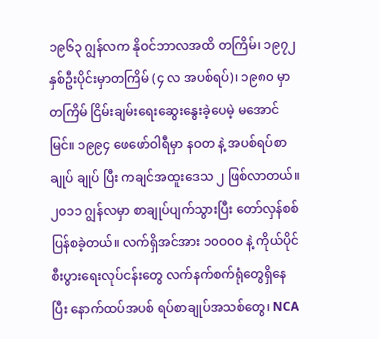၁၉၆၃ ဂျွန်လက နိုဝင်ဘာလအထိ တကြိမ်၊ ၁၉၇၂ နှစ်ဦးပိုင်းမှာတကြိမ် (၄ လ အပစ်ရပ်)၊ ၁၉၈၀ မှာတကြိမ် ငြိမ်းချမ်းရေးဆွေးနွေးခဲ့ပေမဲ့ မအောင်မြင်။ ၁၉၉၄ ဖေဖော်ဝါရီမှာ နဝတ နဲ့ အပစ်ရပ်စာချုပ် ချုပ် ပြီး ကချင်အထူးဒေသ ၂ ဖြစ်လာတယ်။ ၂၀၁၁ ဂျွန်လမှာ စာချုပ်ပျက်သွားပြီး တော်လှန်စစ် ပြန်စခဲ့တယ်။ လက်ရှိအင်အား ၁၀ဝ၀ဝ နဲ့ ကိုယ်ပိုင်စီးပွားရေးလုပ်ငန်းတွေ လက်နက်စက်ရုံတွေရှိနေပြီး နောက်ထပ်အပစ် ရပ်စာချုပ်အသစ်တွေ၊ NCA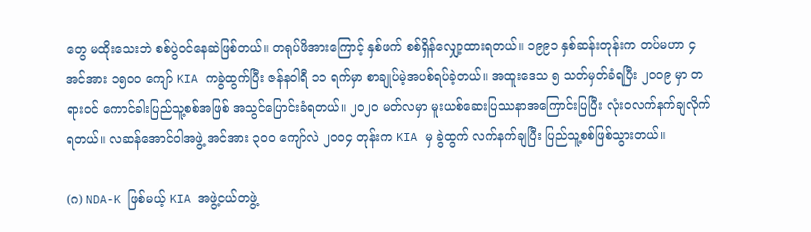တွေ မထိုးသေးဘဲ စစ်ပွဲဝင်နေဆဲဖြစ်တယ်။ တရုပ်ဖိအားကြောင့် နှစ်ဖက် စစ်ရှိန်လျှော့ထားရတယ်။ ၁၉၉၁ နှစ်ဆန်းတုန်းက တပ်မဟာ ၄ အင်အား ၁၅၀ဝ ကျော် KIA ကခွဲထွက်ပြီး ဇန်နဝါရီ ၁၁ ရက်မှာ စာချုပ်မဲ့အပစ်ရပ်ခဲ့တယ်။ အထူးဒေသ ၅ သတ်မှတ်ခံရပြီး ၂၀ဝ၉ မှာ တရားဝင် ကောင်ခါးပြည်သူ့စစ်အဖြစ် အသွင်ပြောင်းခံရတယ်။ ၂၀၂၀ မတ်လမှာ မူးယစ်ဆေးပြဿနာအကြောင်းပြပြီး လုံးဝလက်နက်ချလိုက်ရတယ်။ လဆန်အောင်ဝါအဖွဲ့ အင်အား ၃၀ဝ ကျော်လဲ ၂၀ဝ၄ တုန်းက KIA မှ ခွဲထွက် လက်နက်ချပြီး ပြည်သူ့စစ်ဖြစ်သွားတယ်။

(ဂ) NDA-K ဖြစ်မယ့် KIA အဖွဲ့ငယ်တဖွဲ့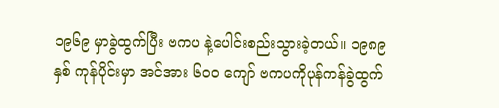၁၉၆၉ မှာခွဲထွက်ပြီး ဗကပ နဲ့ပေါင်းစည်းသွားခဲ့တယ်။ ၁၉၈၉ နှစ် ကုန်ပိုင်းမှာ အင်အား ၆၀ဝ ကျော် ဗကပကိုပုန်ကန်ခွဲထွက်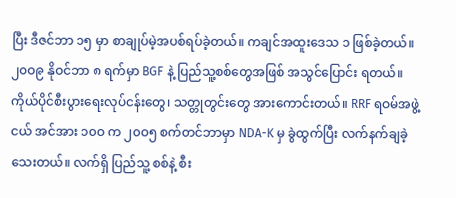ပြီး ဒီဇင်ဘာ ၁၅ မှာ စာချုပ်မဲ့အပစ်ရပ်ခဲ့တယ်။ ကချင်အထူးဒေသ ၁ ဖြစ်ခဲ့တယ်။ ၂၀ဝ၉ နိုဝင်ဘာ ၈ ရက်မှာ BGF နဲ့ ပြည်သူ့စစ်တွေအဖြစ် အသွင်ပြောင်း ရတယ်။ ကိုယ်ပိုင်စီးပွားရေးလုပ်ငန်းတွေ၊ သတ္တုတွင်းတွေ အားကောင်းတယ်။ RRF ရဝမ်အဖွဲ့ငယ် အင်အား ၁၀ဝ က ၂၀ဝ၅ စက်တင်ဘာမှာ NDA-K မှ ခွဲထွက်ပြီး လက်နက်ချခဲ့သေးတယ်။ လက်ရှိ ပြည်သူ့ စစ်နဲ့ စီး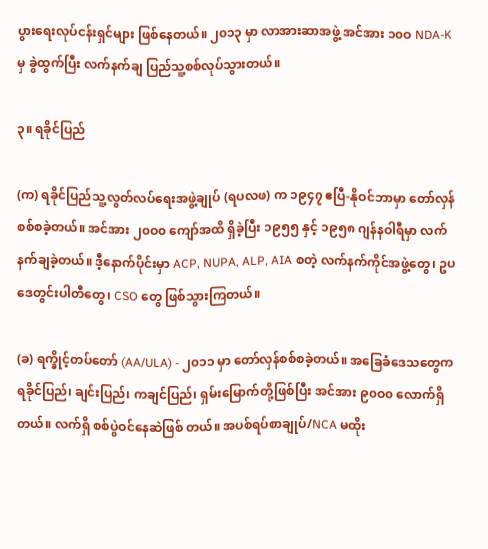ပွားရေးလုပ်ငန်းရှင်များ ဖြစ်နေတယ်။ ၂၀၁၃ မှာ လာအားဆာအဖွဲ့ အင်အား ၁၀ဝ NDA-K မှ ခွဲထွက်ပြီး လက်နက်ချ ပြည်သူ့စစ်လုပ်သွားတယ်။

၃။ ရခိုင်ပြည်

(က) ရခိုင်ပြည်သူ့လွတ်လပ်ရေးအဖွဲ့ချုပ် (ရပလဖ) က ၁၉၄၇ ဧပြီ-နိုဝင်ဘာမှာ တော်လှန်စစ်စခဲ့တယ်။ အင်အား ၂၀ဝ၀ ကျော်အထိ ရှိခဲ့ပြီး ၁၉၅၅ နှင့် ၁၉၅၈ ဂျန်နဝါရီမှာ လက်နက်ချခဲ့တယ်။ ဒီ့နောက်ပိုင်းမှာ ACP, NUPA, ALP, AIA စတဲ့ လက်နက်ကိုင်အဖွဲ့တွေ၊ ဥပဒေတွင်းပါတီတွေ၊ CSO တွေ ဖြစ်သွားကြတယ်။

(ခ) ရက္ခိုင့်တပ်တော် (AA/ULA) - ၂၀၁၁ မှာ တော်လှန်စစ်စခဲ့တယ်။ အခြေခံဒေသတွေက ရခိုင်ပြည်၊ ချင်းပြည်၊ ကချင်ပြည်၊ ရှမ်းမြောက်တို့ဖြစ်ပြီး အင်အား ၉၀ဝ၀ လောက်ရှိတယ်။ လက်ရှိ စစ်ပွဲဝင်နေဆဲဖြစ် တယ်။ အပစ်ရပ်စာချုပ်/NCA မထိုး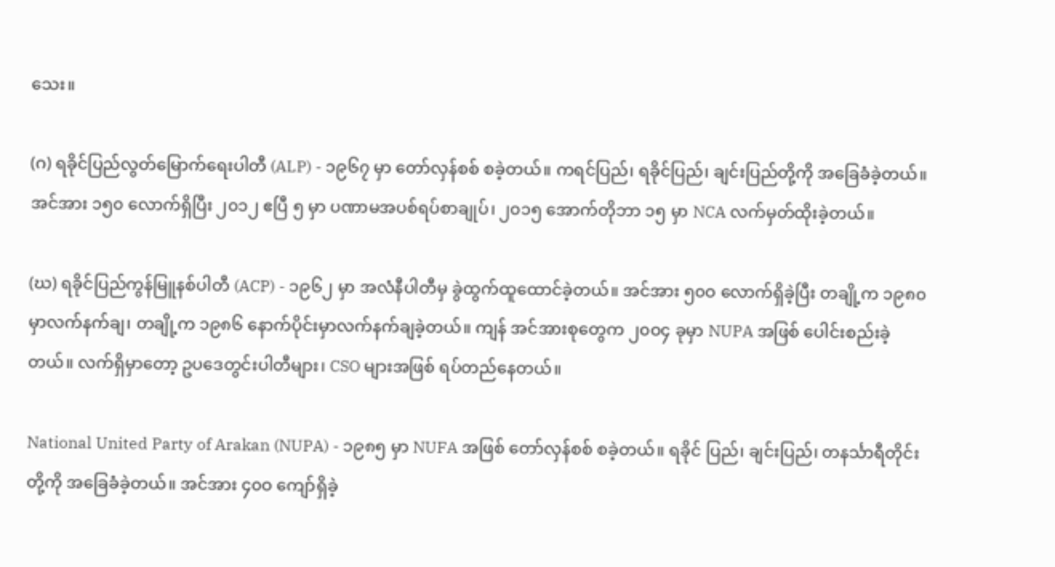သေး။

(ဂ) ရခိုင်ပြည်လွတ်မြောက်ရေးပါတီ (ALP) - ၁၉၆၇ မှာ တော်လှန်စစ် စခဲ့တယ်။ ကရင်ပြည်၊ ရခိုင်ပြည်၊ ချင်းပြည်တို့ကို အခြေခံခဲ့တယ်။ အင်အား ၁၅၀ လောက်ရှိပြီး ၂၀၁၂ ဧပြီ ၅ မှာ ပဏာမအပစ်ရပ်စာချုပ်၊ ၂၀၁၅ အောက်တိုဘာ ၁၅ မှာ NCA လက်မှတ်ထိုးခဲ့တယ်။

(ဃ) ရခိုင်ပြည်ကွန်မြူနစ်ပါတီ (ACP) - ၁၉၆၂ မှာ အလံနီပါတီမှ ခွဲထွက်ထူထောင်ခဲ့တယ်။ အင်အား ၅၀ဝ လောက်ရှိခဲ့ပြီး တချို့က ၁၉၈၀ မှာလက်နက်ချ၊ တချို့က ၁၉၈၆ နောက်ပိုင်းမှာလက်နက်ချခဲ့တယ်။ ကျန် အင်အားစုတွေက ၂၀ဝ၄ ခုမှာ NUPA အဖြစ် ပေါင်းစည်းခဲ့တယ်။ လက်ရှိမှာတော့ ဥပဒေတွင်းပါတီများ၊ CSO များအဖြစ် ရပ်တည်နေတယ်။

National United Party of Arakan (NUPA) - ၁၉၈၅ မှာ NUFA အဖြစ် တော်လှန်စစ် စခဲ့တယ်။ ရခိုင် ပြည်၊ ချင်းပြည်၊ တနင်္သာရီတိုင်းတို့ကို အခြေခံခဲ့တယ်။ အင်အား ၄၀ဝ ကျော်ရှိခဲ့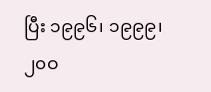ပြီး ၁၉၉၆၊ ၁၉၉၉၊ ၂၀ဝ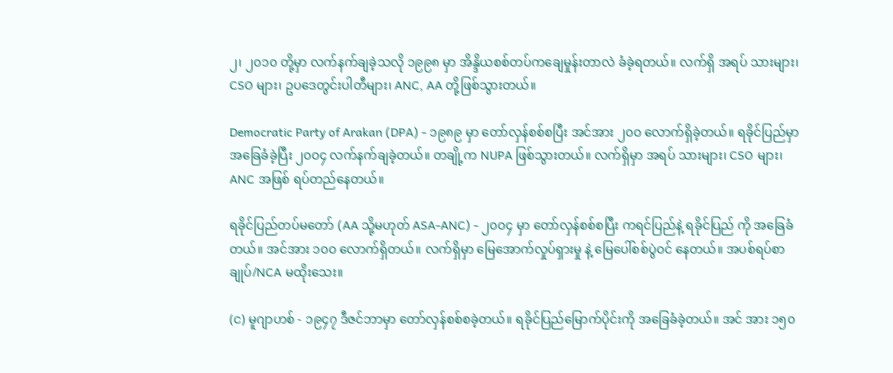၂၊ ၂၀၁၀ တို့မှာ လက်နက်ချခဲ့သလို ၁၉၉၈ မှာ အိန္ဒိယစစ်တပ်ကချေမှုန်းတာလဲ ခံခဲ့ရတယ်။ လက်ရှိ အရပ် သားများ၊ CSO များ၊ ဥပဒေတွင်းပါတီများ၊ ANC, AA တို့ဖြစ်သွားတယ်။

Democratic Party of Arakan (DPA) - ၁၉၈၉ မှာ တော်လှန်စစ်စပြီး အင်အား ၂၀ဝ လောက်ရှိခဲ့တယ်။ ရခိုင်ပြည်မှာ အခြေခံခဲ့ပြီး ၂၀ဝ၄ လက်နက်ချခဲ့တယ်။ တချို့က NUPA ဖြစ်သွားတယ်။ လက်ရှိမှာ အရပ် သားများ၊ CSO များ၊ ANC အဖြစ် ရပ်တည်နေတယ်။

ရခိုင်ပြည်တပ်မတော် (AA သို့မဟုတ် ASA-ANC) - ၂၀ဝ၄ မှာ တော်လှန်စစ်စပြီး ကရင်ပြည်နဲ့ ရခိုင်ပြည် ကို အခြေခံတယ်။ အင်အား ၁၀ဝ လောက်ရှိတယ်။ လက်ရှိမှာ မြေအောက်လှုပ်ရှားမှု နဲ့ မြေပေါ်စစ်ပွဲဝင် နေတယ်။ အပစ်ရပ်စာချုပ်/NCA မထိုးသေး။

(င) မူဂျာဟစ် - ၁၉၄၇ ဒီဇင်ဘာမှာ တော်လှန်စစ်စခဲ့တယ်။ ရခိုင်ပြည်မြောက်ပိုင်းကို အခြေခံခဲ့တယ်။ အင် အား ၁၅၀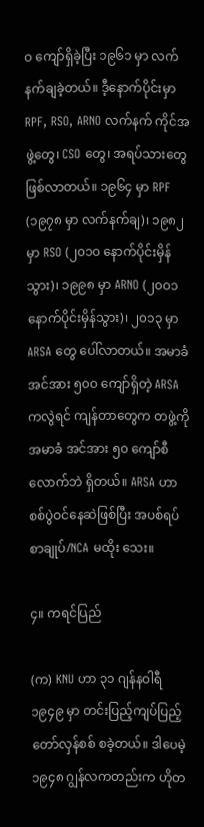ဝ ကျော်ရှိခဲ့ပြီး ၁၉၆၁ မှာ လက်နက်ချခဲ့တယ်။ ဒီ့နောက်ပိုင်းမှာ RPF, RSO, ARNO လက်နက် ကိုင်အဖွဲ့တွေ၊ CSO တွေ၊ အရပ်သားတွေ ဖြစ်လာတယ်။ ၁၉၆၄ မှာ RPF (၁၉၇၈ မှာ လက်နက်ချ)၊ ၁၉၈၂ မှာ RSO (၂၀၁၀ နောက်ပိုင်းမှိန်သွား)၊ ၁၉၉၈ မှာ ARNO (၂၀ဝ၁ နောက်ပိုင်းမှိန်သွား)၊ ၂၀၁၃ မှာ ARSA တွေ ပေါ်လာတယ်။ အမာခံအင်အား ၅၀ဝ ကျော်ရှိတဲ့ ARSA ကလွဲရင် ကျန်တာတွေက တဖွဲ့ကို အမာခံ အင်အား ၅၀ ကျော်စီလောက်ဘဲ ရှိတယ်။ ARSA ဟာ စစ်ပွဲဝင်နေဆဲဖြစ်ပြီး အပစ်ရပ် စာချုပ်/NCA မထိုး သေး။

၄။ ကရင်ပြည်

(က) KNU ဟာ ၃၁ ဂျန်နဝါရီ ၁၉၄၉ မှာ တင်းပြည့်ကျပ်ပြည့်တော်လှန်စစ် စခဲ့တယ်။ ဒါပေမဲ့ ၁၉၄၈ ဂျွန်လကတည်းက ဟိုတ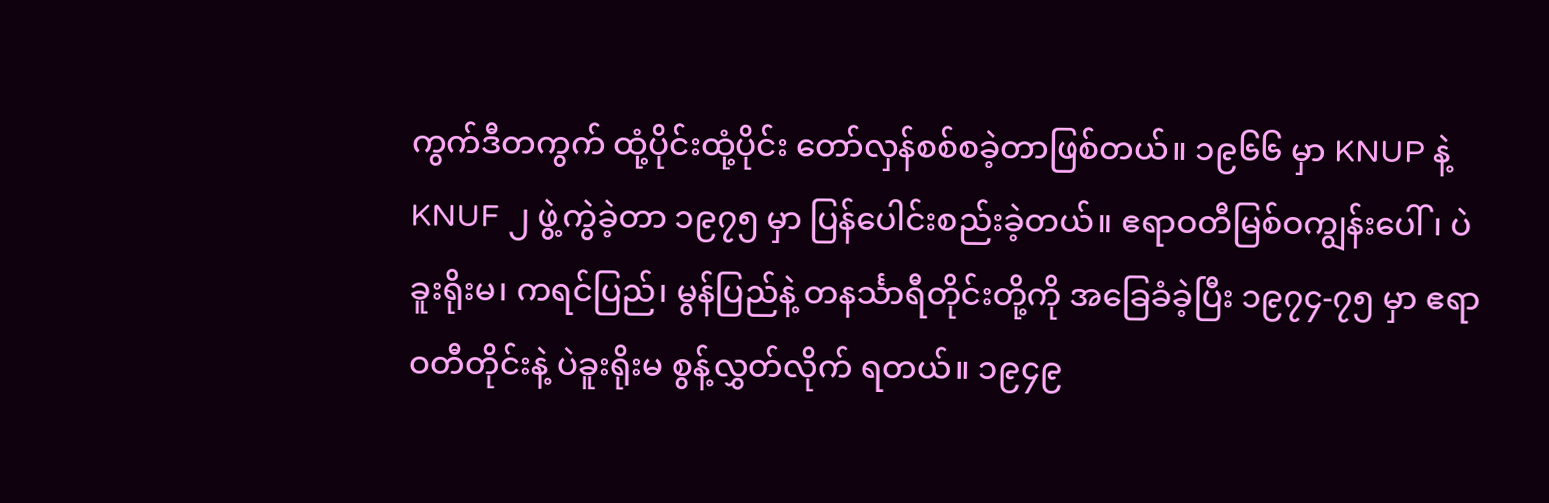ကွက်ဒီတကွက် ထုံ့ပိုင်းထုံ့ပိုင်း တော်လှန်စစ်စခဲ့တာဖြစ်တယ်။ ၁၉၆၆ မှာ KNUP နဲ့ KNUF ၂ ဖွဲ့ကွဲခဲ့တာ ၁၉၇၅ မှာ ပြန်ပေါင်းစည်းခဲ့တယ်။ ဧရာဝတီမြစ်ဝကျွန်းပေါ်၊ ပဲခူးရိုးမ၊ ကရင်ပြည်၊ မွန်ပြည်နဲ့ တနင်္သာရီတိုင်းတို့ကို အခြေခံခဲ့ပြီး ၁၉၇၄-၇၅ မှာ ဧရာဝတီတိုင်းနဲ့ ပဲခူးရိုးမ စွန့်လွှတ်လိုက် ရတယ်။ ၁၉၄၉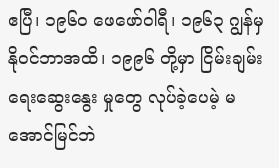ဧပြီ၊ ၁၉၆၀ ဖေဖော်ဝါရီ၊ ၁၉၆၃ ဂျွန်မှနိုဝင်ဘာအထိ၊ ၁၉၉၆ တို့မှာ ငြိမ်းချမ်းရေးဆွေးနွေး မှုတွေ လုပ်ခဲ့ပေမဲ့ မအောင်မြင်ဘဲ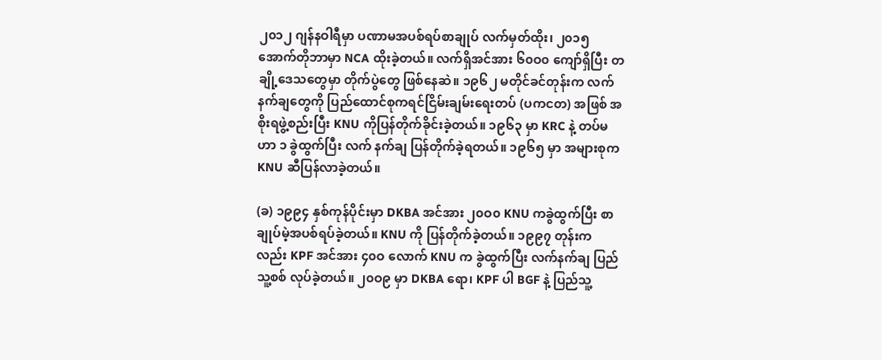၂၀၁၂ ဂျန်နဝါရီမှာ ပဏာမအပစ်ရပ်စာချုပ် လက်မှတ်ထိုး၊ ၂၀၁၅ အောက်တိုဘာမှာ NCA ထိုးခဲ့တယ်။ လက်ရှိအင်အား ၆၀ဝ၀ ကျော်ရှိပြီး တချို့ဒေသတွေမှာ တိုက်ပွဲတွေ ဖြစ်နေဆဲ။ ၁၉၆၂ မတိုင်ခင်တုန်းက လက်နက်ချတွေကို ပြည်ထောင်စုကရင်ငြိမ်းချမ်းရေးတပ် (ပကငတ) အဖြစ် အစိုးရဖွဲ့စည်းပြီး KNU ကိုပြန်တိုက်ခိုင်းခဲ့တယ်။ ၁၉၆၃ မှာ KRC နဲ့ တပ်မဟာ ၁ ခွဲထွက်ပြီး လက် နက်ချ ပြန်တိုက်ခဲ့ရတယ်။ ၁၉၆၅ မှာ အများစုက KNU ဆီပြန်လာခဲ့တယ်။

(ခ) ၁၉၉၄ နှစ်ကုန်ပိုင်းမှာ DKBA အင်အား ၂၀ဝ၀ KNU ကခွဲထွက်ပြီး စာချုပ်မဲ့အပစ်ရပ်ခဲ့တယ်။ KNU ကို ပြန်တိုက်ခဲ့တယ်။ ၁၉၉၇ တုန်းကလည်း KPF အင်အား ၄၀ဝ လောက် KNU က ခွဲထွက်ပြီး လက်နက်ချ ပြည်သူ့စစ် လုပ်ခဲ့တယ်။ ၂၀ဝ၉ မှာ DKBA ရော၊ KPF ပါ BGF နဲ့ ပြည်သူ့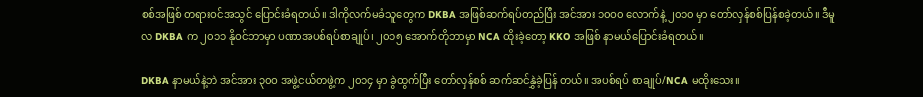စစ်အဖြစ် တရားဝင်အသွင် ပြောင်းခံရတယ်။ ဒါကိုလက်မခံသူတွေက DKBA အဖြစ်ဆက်ရပ်တည်ပြီး အင်အား ၁၀ဝ၀ လောက်နဲ့ ၂၀၁၀ မှာ တော်လှန်စစ်ပြန်စခဲ့တယ်။ ဒီမူလ DKBA က ၂၀၁၁ နိုဝင်ဘာမှာ ပဏာအပစ်ရပ်စာချုပ်၊ ၂၀၁၅ အောက်တိုဘာမှာ NCA ထိုးခဲ့တော့ KKO အဖြစ် နာမယ်ပြောင်းခံရတယ်။

DKBA နာမယ်နဲ့ဘဲ အင်အား ၃၀ဝ အဖွဲ့ငယ်တဖွဲ့က ၂၀၁၄ မှာ ခွဲထွက်ပြီး တော်လှန်စစ် ဆက်ဆင်နွှဲခဲ့ပြန် တယ်။ အပစ်ရပ် စာချုပ်/NCA မထိုးသေး။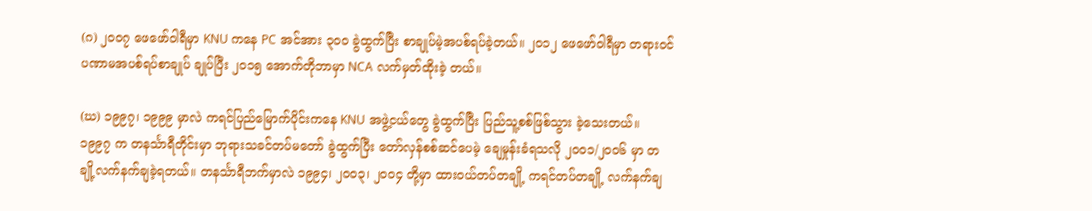(ဂ) ၂၀ဝ၇ ဖေဖော်ဝါရီမှာ KNU ကနေ PC အင်အား ၃၀ဝ ခွဲထွက်ပြီး စာချုပ်မဲ့အပစ်ရပ်ခဲ့တယ်။ ၂၀၁၂ ဖေဖော်ဝါရီမှာ တရားဝင် ပဏာမအပစ်ရပ်စာချုပ် ချုပ်ပြီး ၂၀၁၅ အောက်တိုဘာမှာ NCA လက်မှတ်ထိုးခဲ့ တယ်။

(ဃ) ၁၉၉၇၊ ၁၉၉၉ မှာလဲ ကရင်ပြည်မြောက်ပိုင်းကနေ KNU အဖွဲ့ငယ်တွေ ခွဲထွက်ပြီး ပြည်သူ့စစ်ဖြစ်သွား ခဲ့သေးတယ်။ ၁၉၉၇ က တနင်္သာရီတိုင်းမှာ ဘုရားသခင်တပ်မတော် ခွဲထွက်ပြီး တော်လှန်စစ်ဆင်ပေမဲ့ ချေမှုန်းခံရသလို ၂၀ဝ၁/၂၀ဝ၆ မှာ တချို့လက်နက်ချခဲ့ရတယ်။ တနင်္သာရီဘက်မှာလဲ ၁၉၉၄၊ ၂၀ဝ၃၊ ၂၀ဝ၄ တို့မှာ ထားဝယ်တပ်တချို့ ကရင်တပ်တချို့ လက်နက်ချ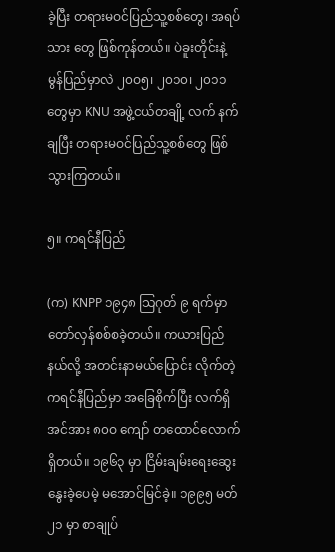ခဲ့ပြီး တရားမဝင်ပြည်သူ့စစ်တွေ၊ အရပ်သား တွေ ဖြစ်ကုန်တယ်။ ပဲခူးတိုင်းနဲ့ မွန်ပြည်မှာလဲ ၂၀ဝ၅၊ ၂၀၁၀၊ ၂၀၁၁ တွေမှာ KNU အဖွဲ့ငယ်တချို့ လက် နက်ချပြီး တရားမဝင်ပြည်သူ့စစ်တွေ ဖြစ်သွားကြတယ်။

၅။ ကရင်နီပြည်

(က) KNPP ၁၉၄၈ သြဂုတ် ၉ ရက်မှာ တော်လှန်စစ်စခဲ့တယ်။ ကယားပြည်နယ်လို့ အတင်းနာမယ်ပြောင်း လိုက်တဲ့ ကရင်နီပြည်မှာ အခြေစိုက်ပြီး လက်ရှိအင်အား ၈၀ဝ ကျော် တထောင်လောက်ရှိတယ်။ ၁၉၆၃ မှာ ငြိမ်းချမ်းရေးဆွေးနွေးခဲ့ပေမဲ့ မအောင်မြင်ခဲ့။ ၁၉၉၅ မတ် ၂၁ မှာ စာချုပ်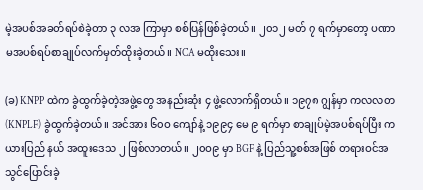မဲ့အပစ်အခတ်ရပ်စဲခဲ့တာ ၃ လအ ကြာမှာ စစ်ပြန်ဖြစ်ခဲ့တယ်။ ၂၀၁၂ မတ် ၇ ရက်မှာတော့ ပဏာမအပစ်ရပ်စာချုပ်လက်မှတ်ထိုးခဲ့တယ်။ NCA မထိုးသေး။

(ခ) KNPP ထဲက ခွဲထွက်ခဲ့တဲ့အဖွဲ့တွေ အနည်းဆုံး ၄ ဖွဲ့လောက်ရှိတယ်။ ၁၉၇၈ ဂျွန်မှာ ကလလတ (KNPLF) ခွဲထွက်ခဲ့တယ်။ အင်အား ၆၀ဝ ကျော်နဲ့ ၁၉၉၄ မေ ၉ ရက်မှာ စာချုပ်မဲ့အပစ်ရပ်ပြီး ကယားပြည် နယ် အထူးဒေသ ၂ ဖြစ်လာတယ်။ ၂၀ဝ၉ မှာ BGF နဲ့ ပြည်သူ့စစ်အဖြစ် တရားဝင်အသွင်ပြောင်းခဲ့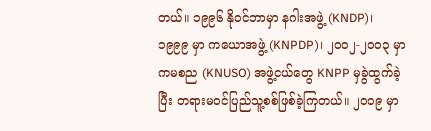တယ်။ ၁၉၉၆ နိုဝင်ဘာမှာ နဂါးအဖွဲ့ (KNDP)၊ ၁၉၉၉ မှာ ကယောအဖွဲ့ (KNPDP)၊ ၂၀ဝ၂-၂၀ဝ၃ မှာ ကမစည (KNUSO) အဖွဲ့ငယ်တွေ KNPP မှခွဲထွက်ခဲ့ပြီး တရားမဝင်ပြည်သူ့စစ်ဖြစ်ခဲ့ကြတယ်။ ၂၀ဝ၉ မှာ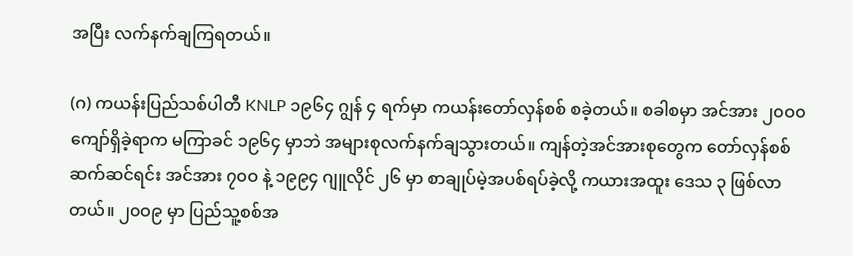အပြီး လက်နက်ချကြရတယ်။

(ဂ) ကယန်းပြည်သစ်ပါတီ KNLP ၁၉၆၄ ဂျွန် ၄ ရက်မှာ ကယန်းတော်လှန်စစ် စခဲ့တယ်။ စခါစမှာ အင်အား ၂၀ဝ၀ ကျော်ရှိခဲ့ရာက မကြာခင် ၁၉၆၄ မှာဘဲ အများစုလက်နက်ချသွားတယ်။ ကျန်တဲ့အင်အားစုတွေက တော်လှန်စစ်ဆက်ဆင်ရင်း အင်အား ၇၀ဝ နဲ့ ၁၉၉၄ ဂျူလိုင် ၂၆ မှာ စာချုပ်မဲ့အပစ်ရပ်ခဲ့လို့ ကယားအထူး ဒေသ ၃ ဖြစ်လာတယ်။ ၂၀ဝ၉ မှာ ပြည်သူ့စစ်အ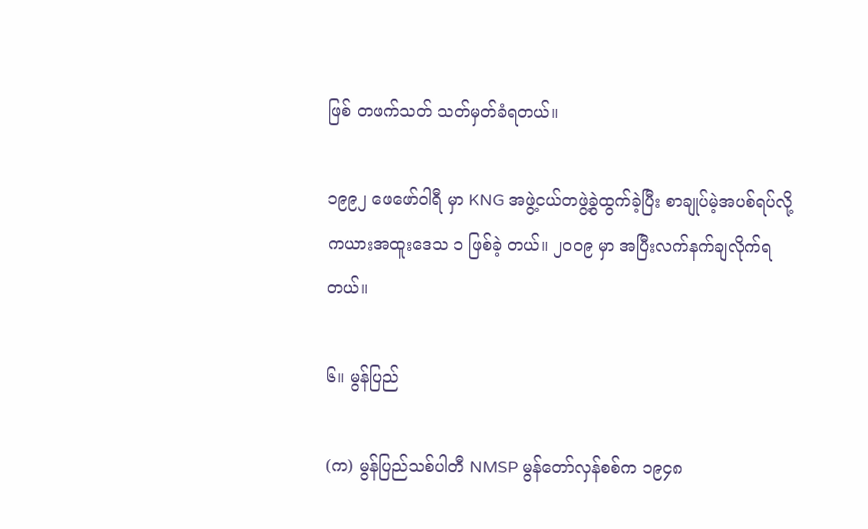ဖြစ် တဖက်သတ် သတ်မှတ်ခံရတယ်။

၁၉၉၂ ဖေဖော်ဝါရီ မှာ KNG အဖွဲ့ငယ်တဖွဲ့ခွဲထွက်ခဲ့ပြီး စာချုပ်မဲ့အပစ်ရပ်လို့ ကယားအထူးဒေသ ၁ ဖြစ်ခဲ့ တယ်။ ၂၀ဝ၉ မှာ အပြီးလက်နက်ချလိုက်ရတယ်။

၆။ မွန်ပြည်

(က) မွန်ပြည်သစ်ပါတီ NMSP မွန်တော်လှန်စစ်က ၁၉၄၈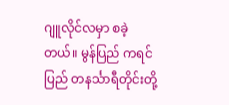ဂျူလိုင်လမှာ စခဲ့တယ်။ မွန်ပြည် ကရင်ပြည် တနင်္သာရီတိုင်းတို့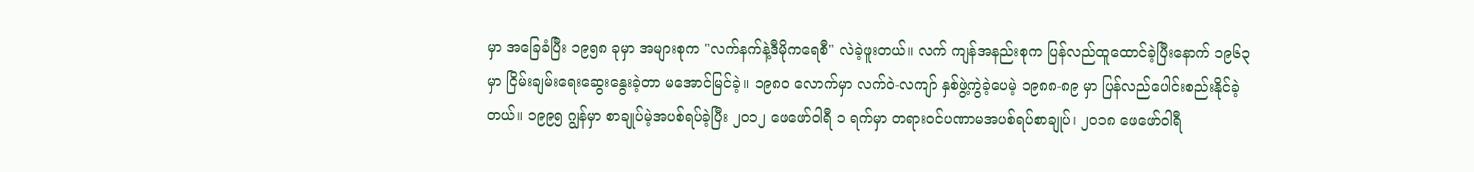မှာ အခြေခံပြီး ၁၉၅၈ ခုမှာ အများစုက "လက်နက်နဲ့ဒီမိုကရေစီ" လဲခဲ့ဖူးတယ်။ လက် ကျန်အနည်းစုက ပြန်လည်ထူထောင်ခဲ့ပြီးနောက် ၁၉၆၃ မှာ ငြိမ်းချမ်းရေးဆွေးနွေးခဲ့တာ မအောင်မြင်ခဲ့။ ၁၉၈၀ လောက်မှာ လက်ဝဲ-လကျာ် နှစ်ဖွဲ့ကွဲခဲ့ပေမဲ့ ၁၉၈၈-၈၉ မှာ ပြန်လည်ပေါင်းစည်းနိုင်ခဲ့တယ်။ ၁၉၉၅ ဂျွန်မှာ စာချုပ်မဲ့အပစ်ရပ်ခဲ့ပြီး ၂၀၁၂ ဖေဖော်ဝါရီ ၁ ရက်မှာ တရားဝင်ပဏာမအပစ်ရပ်စာချုပ်၊ ၂၀၁၈ ဖေဖော်ဝါရီ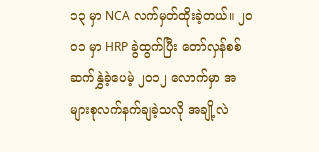၁၃ မှာ NCA လက်မှတ်ထိုးခဲ့တယ်။ ၂၀ဝ၁ မှာ HRP ခွဲထွက်ပြီး တော်လှန်စစ် ဆက်နွှဲခဲ့ပေမဲ့ ၂၀၁၂ လောက်မှာ အများစုလက်နက်ချခဲ့သလို အချို့လဲ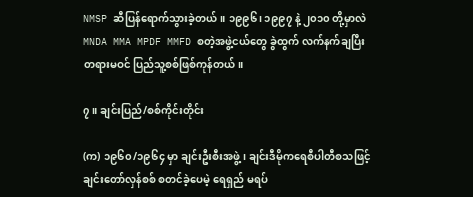NMSP ဆီပြန်ရောက်သွားခဲ့တယ်။ ၁၉၉၆၊ ၁၉၉၇ နဲ့ ၂၀၁၀ တို့မှာလဲ MNDA MMA MPDF MMFD စတဲ့အဖွဲ့ငယ်တွေ ခွဲထွက် လက်နက်ချပြီး တရားမဝင် ပြည်သူ့စစ်ဖြစ်ကုန်တယ်။

၇။ ချင်းပြည်/စစ်ကိုင်းတိုင်း

(က) ၁၉၆၀/၁၉၆၄ မှာ ချင်းဦးစီးအဖွဲ့၊ ချင်းဒီမိုကရေစီပါတီစသဖြင့် ချင်းတော်လှန်စစ် စတင်ခဲ့ပေမဲ့ ရေရှည် မရပ်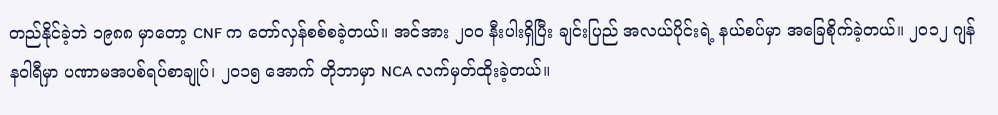တည်နိုင်ခဲ့ဘဲ ၁၉၈၈ မှာတော့ CNF က တော်လှန်စစ်စခဲ့တယ်။ အင်အား ၂၀ဝ နီးပါးရှိပြီး ချင်းပြည် အလယ်ပိုင်းရဲ့ နယ်စပ်မှာ အခြေစိုက်ခဲ့တယ်။ ၂၀၁၂ ဂျန်နဝါရီမှာ ပဏာမအပစ်ရပ်စာချုပ်၊ ၂၀၁၅ အောက် တိုဘာမှာ NCA လက်မှတ်ထိုးခဲ့တယ်။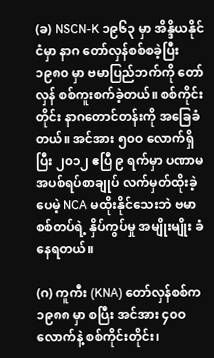(ခ) NSCN-K ၁၉၆၃ မှာ အိန္ဒိယနိုင်ငံမှာ နာဂ တော်လှန်စစ်စခဲ့ပြီး ၁၉၈၀ မှာ ဗမာပြည်ဘက်ကို တော်လှန် စစ်ကူးစက်ခဲ့တယ်။ စစ်ကိုင်းတိုင်း နာဂတောင်တန်းကို အခြေခံတယ်။ အင်အား ၅၀ဝ လောက်ရှိပြီး ၂၀၁၂ ဧပြီ ၉ ရက်မှာ ပဏာမအပစ်ရပ်စာချုပ် လက်မှတ်ထိုးခဲ့ပေမဲ့ NCA မထိုးနိုင်သေးဘဲ ဗမာစစ်တပ်ရဲ့ နှိပ်ကွပ်မှု အမျိုးမျိုး ခံနေရတယ်။

(ဂ) ကူကီး (KNA) တော်လှန်စစ်က ၁၉၈၈ မှာ စပြီး အင်အား ၄၀ဝ လောက်နဲ့ စစ်ကိုင်းတိုင်း၊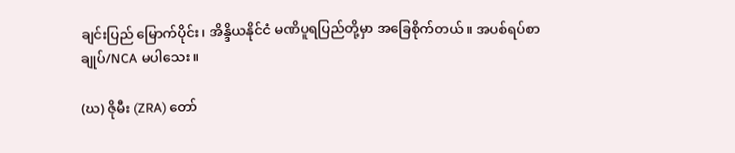ချင်းပြည် မြောက်ပိုင်း၊ အိန္ဒိယနိုင်ငံ မဏိပူရပြည်တို့မှာ အခြေစိုက်တယ်။ အပစ်ရပ်စာချုပ်/NCA မပါသေး။

(ဃ) ဇိုမီး (ZRA) တော်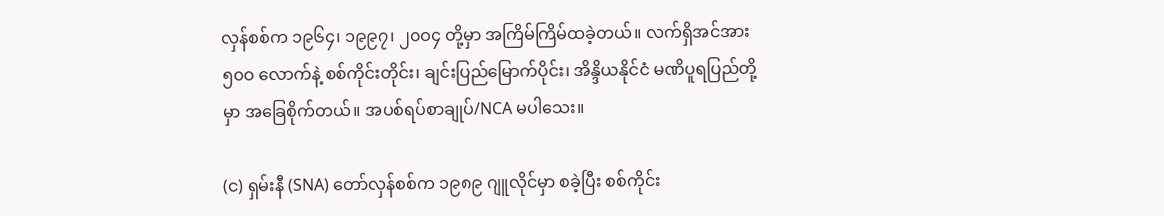လှန်စစ်က ၁၉၆၄၊ ၁၉၉၇၊ ၂၀ဝ၄ တို့မှာ အကြိမ်ကြိမ်ထခဲ့တယ်။ လက်ရှိအင်အား ၅၀ဝ လောက်နဲ့ စစ်ကိုင်းတိုင်း၊ ချင်းပြည်မြောက်ပိုင်း၊ အိန္ဒိယနိုင်ငံ မဏိပူရပြည်တို့မှာ အခြေစိုက်တယ်။ အပစ်ရပ်စာချုပ်/NCA မပါသေး။

(င) ရှမ်းနီ (SNA) တော်လှန်စစ်က ၁၉၈၉ ဂျူလိုင်မှာ စခဲ့ပြီး စစ်ကိုင်း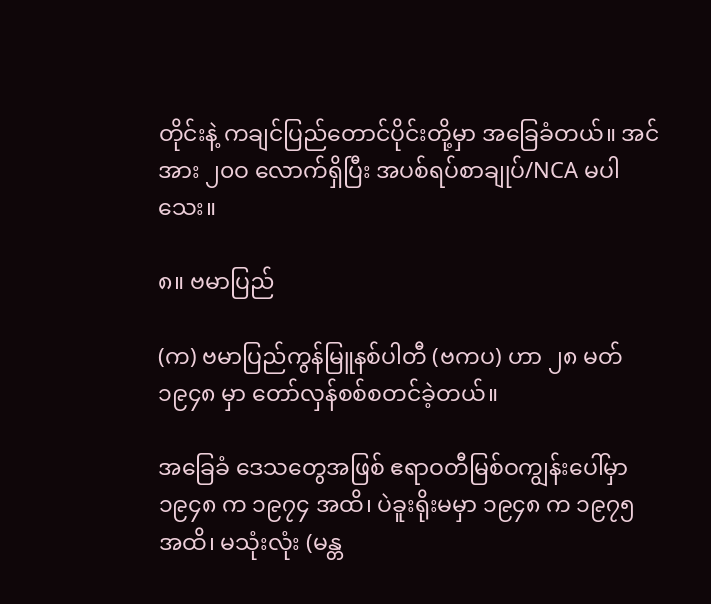တိုင်းနဲ့ ကချင်ပြည်တောင်ပိုင်းတို့မှာ အခြေခံတယ်။ အင်အား ၂၀ဝ လောက်ရှိပြီး အပစ်ရပ်စာချုပ်/NCA မပါသေး။

၈။ ဗမာပြည်

(က) ဗမာပြည်ကွန်မြူနစ်ပါတီ (ဗကပ) ဟာ ၂၈ မတ် ၁၉၄၈ မှာ တော်လှန်စစ်စတင်ခဲ့တယ်။

အခြေခံ ဒေသတွေအဖြစ် ဧရာဝတီမြစ်ဝကျွန်းပေါ်မှာ ၁၉၄၈ က ၁၉၇၄ အထိ၊ ပဲခူးရိုးမမှာ ၁၉၄၈ က ၁၉၇၅ အထိ၊ မသုံးလုံး (မန္တ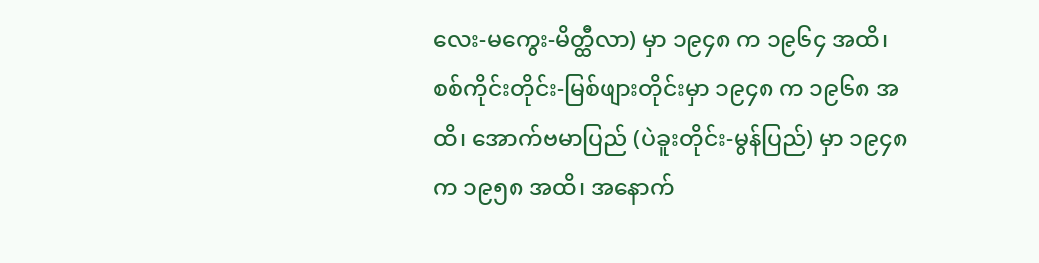လေး-မကွေး-မိတ္ထီလာ) မှာ ၁၉၄၈ က ၁၉၆၄ အထိ၊ စစ်ကိုင်းတိုင်း-မြစ်ဖျားတိုင်းမှာ ၁၉၄၈ က ၁၉၆၈ အထိ၊ အောက်ဗမာပြည် (ပဲခူးတိုင်း-မွန်ပြည်) မှာ ၁၉၄၈ က ၁၉၅၈ အထိ၊ အနောက်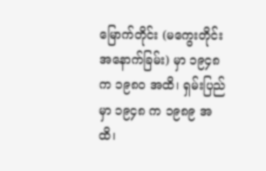မြောက်တိုင်း (မကွေးတိုင်းအနောက်ခြမ်း) မှာ ၁၉၄၈ က ၁၉၈၀ အထိ၊ ရှမ်းပြည်မှာ ၁၉၄၈ က ၁၉၈၉ အထိ၊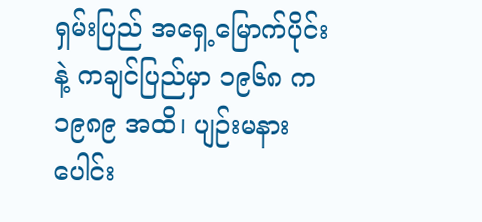ရှမ်းပြည် အရှေ့မြောက်ပိုင်းနဲ့ ကချင်ပြည်မှာ ၁၉၆၈ က ၁၉၈၉ အထိ၊ ပျဉ်းမနား ပေါင်း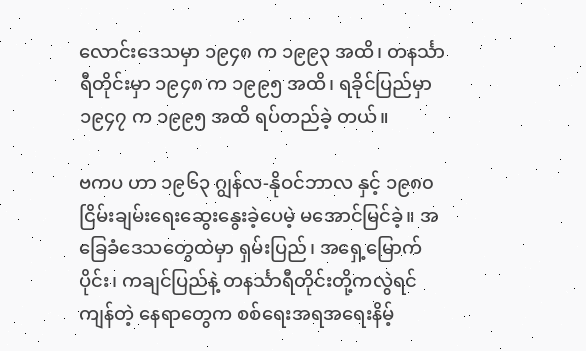လောင်းဒေသမှာ ၁၉၄၈ က ၁၉၉၃ အထိ၊ တနင်္သာရီတိုင်းမှာ ၁၉၄၈ က ၁၉၉၅ အထိ၊ ရခိုင်ပြည်မှာ ၁၉၄၇ က ၁၉၉၅ အထိ ရပ်တည်ခဲ့ တယ်။

ဗကပ ဟာ ၁၉၆၃ ဂျွန်လ-နိုဝင်ဘာလ နှင့် ၁၉၈၀ ငြိမ်းချမ်းရေးဆွေးနွေးခဲ့ပေမဲ့ မအောင်မြင်ခဲ့။ အခြေခံဒေသတွေထဲမှာ ရှမ်းပြည်၊ အရှေ့မြောက်ပိုင်း၊ ကချင်ပြည်နဲ့ တနင်္သာရီတိုင်းတို့ကလွဲရင် ကျန်တဲ့ နေရာတွေက စစ်ရေးအရအရေးနိမ့်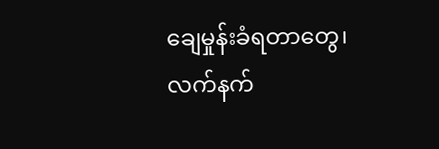ချေမှုန်းခံရတာတွေ၊ လက်နက်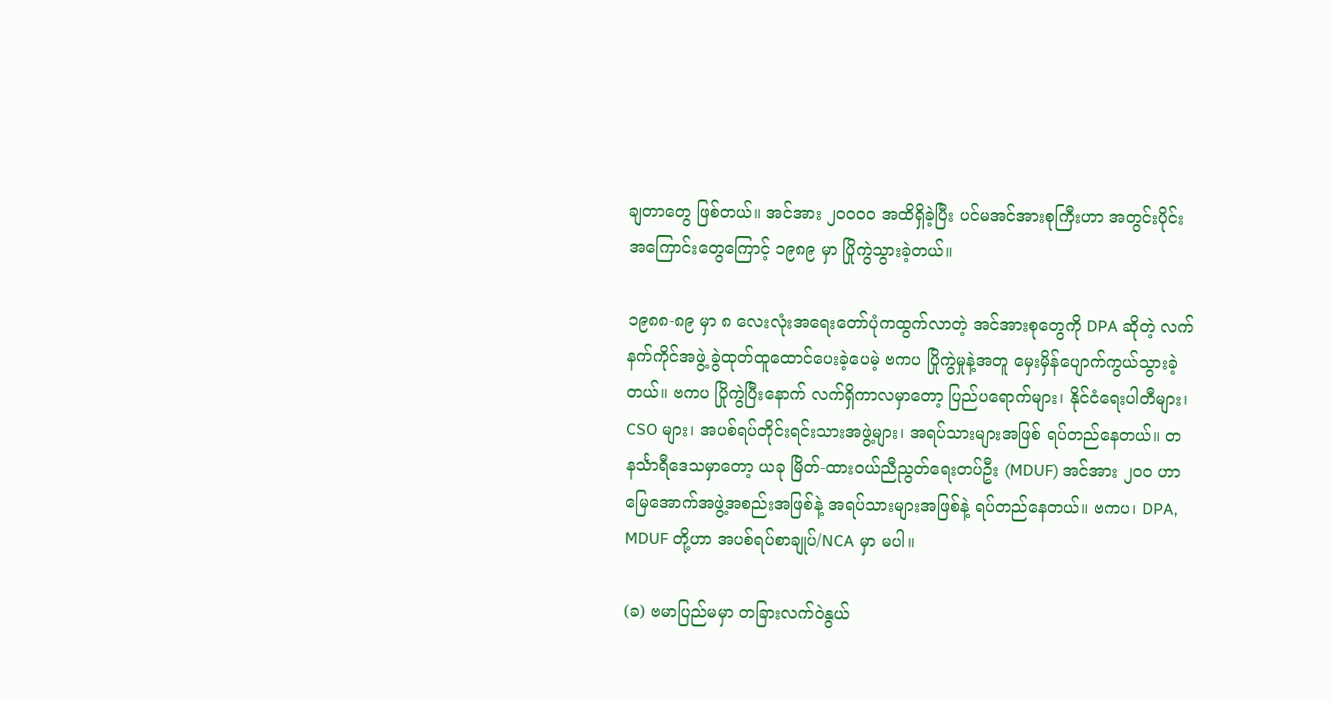ချတာတွေ ဖြစ်တယ်။ အင်အား ၂၀ဝ၀ဝ အထိရှိခဲ့ပြီး ပင်မအင်အားစုကြီးဟာ အတွင်းပိုင်းအကြောင်းတွေကြောင့် ၁၉၈၉ မှာ ပြိုကွဲသွားခဲ့တယ်။

၁၉၈၈-၈၉ မှာ ၈ လေးလုံးအရေးတော်ပုံကထွက်လာတဲ့ အင်အားစုတွေကို DPA ဆိုတဲ့ လက်နက်ကိုင်အဖွဲ့ ခွဲထုတ်ထူထောင်ပေးခဲ့ပေမဲ့ ဗကပ ပြိုကွဲမှုနဲ့အတူ မှေးမှိန်ပျောက်ကွယ်သွားခဲ့တယ်။ ဗကပ ပြိုကွဲပြီးနောက် လက်ရှိကာလမှာတော့ ပြည်ပရောက်များ၊ နိုင်ငံရေးပါတီများ၊ CSO များ၊ အပစ်ရပ်တိုင်းရင်းသားအဖွဲ့များ၊ အရပ်သားများအဖြစ် ရပ်တည်နေတယ်။ တနင်္သာရီဒေသမှာတော့ ယခု မြိတ်-ထားဝယ်ညီညွတ်ရေးတပ်ဦး (MDUF) အင်အား ၂၀ဝ ဟာ မြေအောက်အဖွဲ့အစည်းအဖြစ်နဲ့ အရပ်သားများအဖြစ်နဲ့ ရပ်တည်နေတယ်။ ဗကပ၊ DPA, MDUF တို့ဟာ အပစ်ရပ်စာချုပ်/NCA မှာ မပါ။

(ခ) ဗမာပြည်မမှာ တခြားလက်ဝဲနွယ်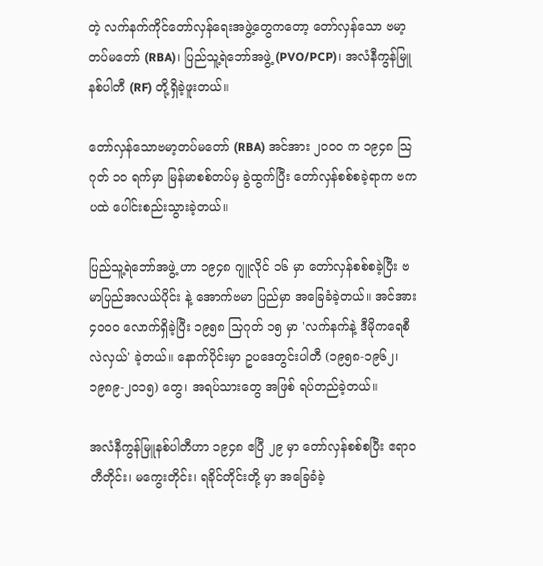တဲ့ လက်နက်ကိုင်တော်လှန်ရေးအဖွဲ့တွေကတော့ တော်လှန်သော ဗမာ့တပ်မတော် (RBA)၊ ပြည်သူ့ရဲဘော်အဖွဲ့ (PVO/PCP)၊ အလံနီကွန်မြူနစ်ပါတီ (RF) တို့ရှိခဲ့ဖူးတယ်။

တော်လှန်သောဗမာ့တပ်မတော် (RBA) အင်အား ၂၀ဝ၀ က ၁၉၄၈ သြဂုတ် ၁၀ ရက်မှာ မြန်မာစစ်တပ်မှ ခွဲထွက်ပြီး တော်လှန်စစ်စခဲ့ရာက ဗကပထဲ ပေါင်းစည်းသွားခဲ့တယ်။

ပြည်သူ့ရဲဘော်အဖွဲ့ ဟာ ၁၉၄၈ ဂျူလိုင် ၁၆ မှာ တော်လှန်စစ်စခဲ့ပြီး ဗမာပြည်အလယ်ပိုင်း နဲ့ အောက်ဗမာ ပြည်မှာ အခြေခံခဲ့တယ်။ အင်အား ၄၀ဝ၀ လောက်ရှိခဲ့ပြီး ၁၉၅၈ သြဂုတ် ၁၅ မှာ 'လက်နက်နဲ့ ဒီမိုကရေစီ လဲလှယ်' ခဲ့တယ်။ နောက်ပိုင်းမှာ ဥပဒေတွင်းပါတီ (၁၉၅၈-၁၉၆၂၊ ၁၉၈၉-၂၀၁၅) တွေ၊ အရပ်သားတွေ အဖြစ် ရပ်တည်ခဲ့တယ်။

အလံနီကွန်မြူနစ်ပါတီဟာ ၁၉၄၈ ဧပြီ ၂၉ မှာ တော်လှန်စစ်စပြီး ဧရာဝတီတိုင်း၊ မကွေးတိုင်း၊ ရခိုင်တိုင်းတို့ မှာ အခြေခံခဲ့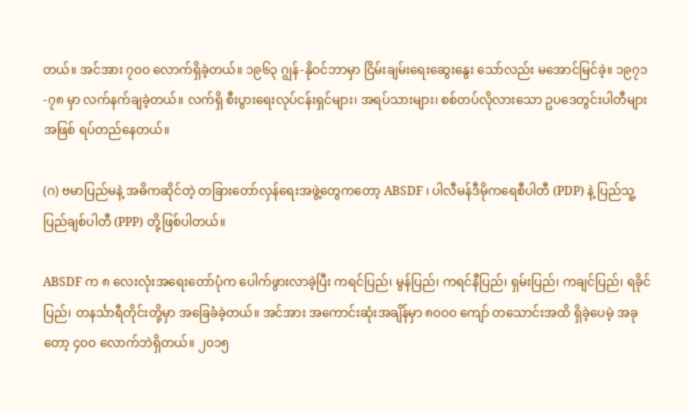တယ်။ အင်အား ၇၀ဝ လောက်ရှိခဲ့တယ်။ ၁၉၆၃ ဂျွန်-နိုဝင်ဘာမှာ ငြိမ်းချမ်းရေးဆွေးနွေး သော်လည်း မအောင်မြင်ခဲ့။ ၁၉၇၁-၇၈ မှာ လက်နက်ချခဲ့တယ်။ လက်ရှိ စီးပွားရေးလုပ်ငန်းရှင်များ၊ အရပ်သားများ၊ စစ်တပ်လိုလားသော ဥပဒေတွင်းပါတီများအဖြစ် ရပ်တည်နေတယ်။

(ဂ) ဗမာပြည်မနဲ့ အဓိကဆိုင်တဲ့ တခြားတော်လှန်ရေးအဖွဲ့တွေကတော့ ABSDF ၊ ပါလီမန်ဒီမိုကရေစီပါတီ (PDP) နဲ့ ပြည်သူ့ပြည်ချစ်ပါတီ (PPP) တို့ဖြစ်ပါတယ်။

ABSDF က ၈ လေးလုံးအရေးတော်ပုံက ပေါက်ဖွားလာခဲ့ပြီး ကရင်ပြည်၊ မွန်ပြည်၊ ကရင်နီပြည်၊ ရှမ်းပြည်၊ ကချင်ပြည်၊ ရခိုင်ပြည်၊ တနင်္သာရီတိုင်းတို့မှာ အခြေခံခဲ့တယ်။ အင်အား အကောင်းဆုံးအချိန်မှာ ၈၀ဝ၀ ကျော် တသောင်းအထိ ရှိခဲ့ပေမဲ့ အခုတော့ ၄၀ဝ လောက်ဘဲရှိတယ်။ ၂၀၁၅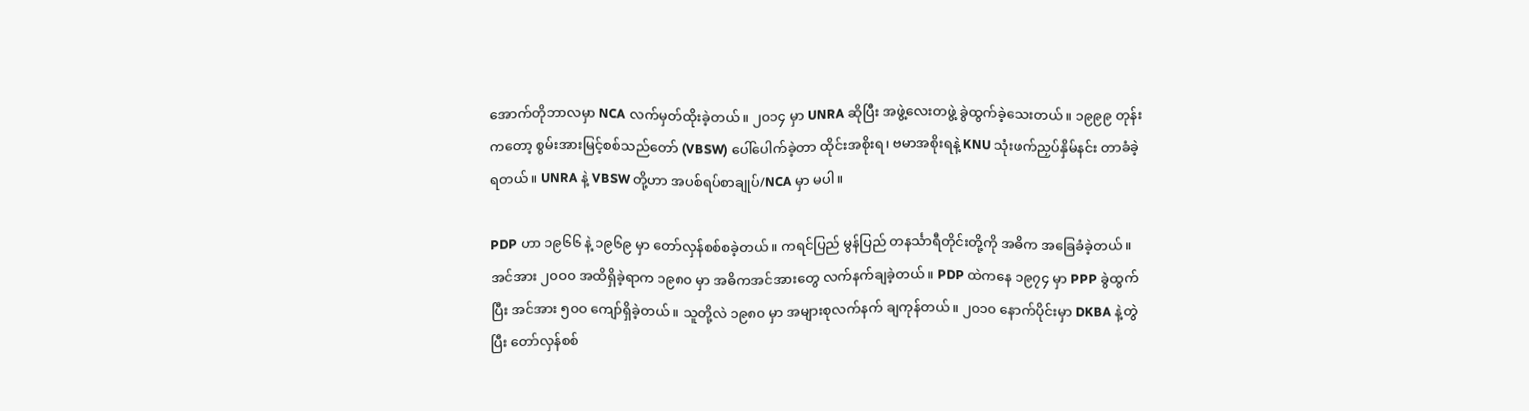အောက်တိုဘာလမှာ NCA လက်မှတ်ထိုးခဲ့တယ်။ ၂၀၁၄ မှာ UNRA ဆိုပြီး အဖွဲ့လေးတဖွဲ့ ခွဲထွက်ခဲ့သေးတယ်။ ၁၉၉၉ တုန်းကတော့ စွမ်းအားမြင့်စစ်သည်တော် (VBSW) ပေါ်ပေါက်ခဲ့တာ ထိုင်းအစိုးရ၊ ဗမာအစိုးရနဲ့ KNU သုံးဖက်ညှပ်နှိမ်နင်း တာခံခဲ့ရတယ်။ UNRA နဲ့ VBSW တို့ဟာ အပစ်ရပ်စာချုပ်/NCA မှာ မပါ။

PDP ဟာ ၁၉၆၆ နဲ့ ၁၉၆၉ မှာ တော်လှန်စစ်စခဲ့တယ်။ ကရင်ပြည် မွန်ပြည် တနင်္သာရီတိုင်းတို့ကို အဓိက အခြေခံခဲ့တယ်။ အင်အား ၂၀ဝ၀ အထိရှိခဲ့ရာက ၁၉၈၀ မှာ အဓိကအင်အားတွေ လက်နက်ချခဲ့တယ်။ PDP ထဲကနေ ၁၉၇၄ မှာ PPP ခွဲထွက်ပြီး အင်အား ၅၀ဝ ကျော်ရှိခဲ့တယ်။ သူတို့လဲ ၁၉၈၀ မှာ အများစုလက်နက် ချကုန်တယ်။ ၂၀၁၀ နောက်ပိုင်းမှာ DKBA နဲ့တွဲပြီး တော်လှန်စစ်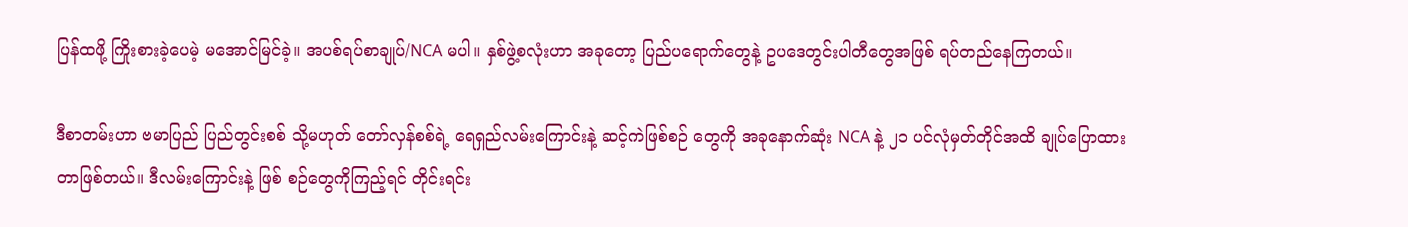ပြန်ထဖို့ ကြိုးစားခဲ့ပေမဲ့ မအောင်မြင်ခဲ့။ အပစ်ရပ်စာချုပ်/NCA မပါ။ နှစ်ဖွဲ့စလုံးဟာ အခုတော့ ပြည်ပရောက်တွေနဲ့ ဥပဒေတွင်းပါတီတွေအဖြစ် ရပ်တည်နေကြတယ်။

ဒီစာတမ်းဟာ ဗမာပြည် ပြည်တွင်းစစ် သို့မဟုတ် တော်လှန်စစ်ရဲ့ ရေရှည်လမ်းကြောင်းနဲ့ ဆင့်ကဲဖြစ်စဉ် တွေကို အခုနောက်ဆုံး NCA နဲ့ ၂၁ ပင်လုံမှတ်တိုင်အထိ ချုပ်ပြောထားတာဖြစ်တယ်။ ဒီလမ်းကြောင်းနဲ့ ဖြစ် စဉ်တွေကိုကြည့်ရင် တိုင်းရင်း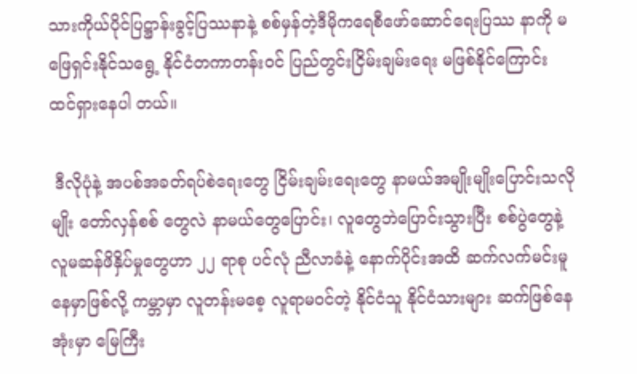သားကိုယ်ပိုင်ပြဋ္ဌာန်းခွင့်ပြဿနာနဲ့ စစ်မှန်တဲ့ဒီမိုကရေစီဖော်ဆောင်ရေးပြဿ နာကို မဖြေရှင်းနိုင်သရွေ့ နိုင်ငံတကာတန်းဝင် ပြည်တွင်းငြိမ်းချမ်းရေး မဖြစ်နိုင်ကြောင်း ထင်ရှားနေပါ တယ်။

 ဒီလိုပုံနဲ့ အပစ်အခတ်ရပ်စဲရေးတွေ ငြိမ်းချမ်းရေးတွေ နာမယ်အမျိုးမျိုးပြောင်းသလိုမျိုး တော်လှန်စစ် တွေလဲ နာမယ်တွေပြောင်း၊ လူတွေဘဲပြောင်းသွားပြီး စစ်ပွဲတွေနဲ့ လူမဆန်ဖိနှိပ်မှုတွေဟာ ၂၂ ရာစု ပင်လုံ ညီလာခံနဲ့ နောက်ပိုင်းအထိ ဆက်လက်မင်းမူနေမှာဖြစ်လို့ ကမ္ဘာမှာ လူတန်းမစေ့ လူရာမဝင်တဲ့ နိုင်ငံသူ နိုင်ငံသားများ ဆက်ဖြစ်နေအုံးမှာ မြေကြီး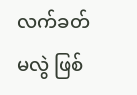လက်ခတ်မလွဲ ဖြစ်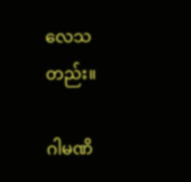လေသတည်း။

ဂါမဏိ